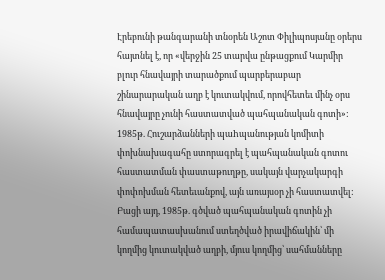Էրեբունի թանգարանի տնօրեն Աշոտ Փիլիպոսյանը օրերս հայտնել է, որ «վերջին 25 տարվա ընթացքում Կարմիր բլուր հնավայրի տարածքում պարբերաբար շինարարական աղբ է կուտակվում, որովհետեւ մինչ օրս հնավայրը չունի հաստատված պահպանական գոտի»: 1985թ. Հուշարձանների պաhպանության կոմիտի փոխնախագահը ստորագրել է պահպանական գոտու հաստատման փաստաթուղթը, սակայն վարչակարգի փոփոխման հետեւանքով, այն առայսօր չի հաստատվել: Բացի այդ, 1985թ. գծված պահպանական գոտին չի համապատասխանում ստեղծված իրավիճակին՝ մի կողմից կուտակված աղբի, մյուս կողմից՝ սահմանները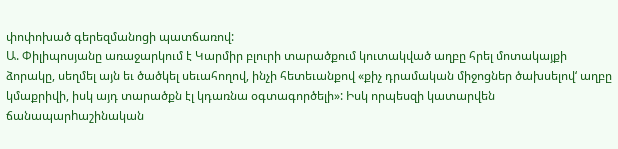փոփոխած գերեզմանոցի պատճառով:
Ա. Փիլիպոսյանը առաջարկում է Կարմիր բլուրի տարածքում կուտակված աղբը հրել մոտակայքի ձորակը, սեղմել այն եւ ծածկել սեւահողով, ինչի հետեւանքով «քիչ դրամական միջոցներ ծախսելով‘ աղբը կմաքրիվի, իսկ այդ տարածքն էլ կդառնա օգտագործելի»: Իսկ որպեսզի կատարվեն ճանապարhաշինական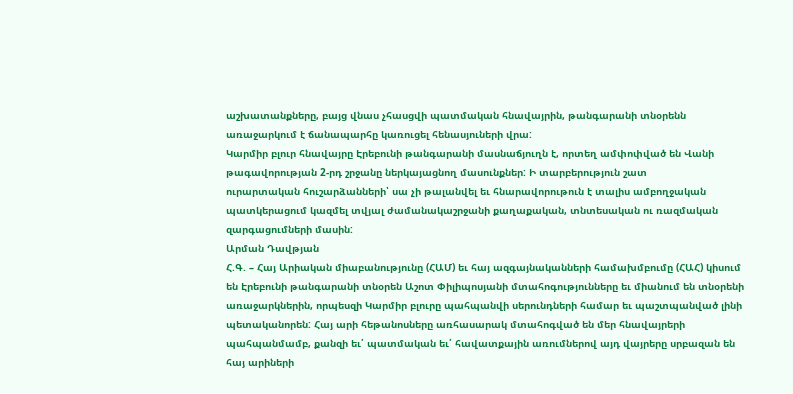աշխատանքները, բայց վնաս չհասցվի պատմական հնավայրին, թանգարանի տնօրենն առաջարկում է ճանապարհը կառուցել հենասյուների վրա:
Կարմիր բլուր հնավայրը Էրեբունի թանգարանի մասնաճյուղն է, որտեղ ամփոփված են Վանի թագավորության 2-րդ շրջանը ներկայացնող մասունքներ: Ի տարբերություն շատ
ուրարտական հուշարձանների՝ սա չի թալանվել եւ հնարավորութուն է տալիս ամբողջական պատկերացում կազմել տվյալ ժամանակաշրջանի քաղաքական, տնտեսական ու ռազմական զարգացումների մասին:
Արման Դավթյան
Հ.Գ. – Հայ Արիական միաբանությունը (ՀԱՄ) եւ հայ ազգայնականների համախմբումը (ՀԱՀ) կիսում են Էրեբունի թանգարանի տնօրեն Աշոտ Փիլիպոսյանի մտահոգությունները եւ միանում են տնօրենի առաջարկներին, որպեսզի Կարմիր բլուրը պահպանվի սերունդների համար եւ պաշտպանված լինի պետականորեն: Հայ արի հեթանոսները առհասարակ մտահոգված են մեր հնավայրերի պահպանմամբ, քանզի եւ՛ պատմական եւ՛ հավատքային առումներով այդ վայրերը սրբազան են հայ արիների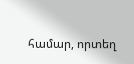համար, որտեղ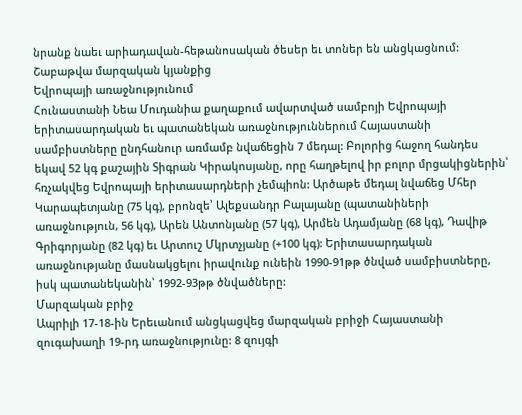նրանք նաեւ արիադավան-հեթանոսական ծեսեր եւ տոներ են անցկացնում:
Շաբաթվա մարզական կյանքից
Եվրոպայի առաջնությունում
Հունաստանի Նեա Մուդանիա քաղաքում ավարտված սամբոյի Եվրոպայի երիտասարդական եւ պատանեկան առաջնություններում Հայաստանի սամբիստները ընդհանուր առմամբ նվաճեցին 7 մեդալ: Բոլորից հաջող հանդես եկավ 52 կգ քաշային Տիգրան Կիրակոսյանը, որը հաղթելով իր բոլոր մրցակիցներին՝ հռչակվեց Եվրոպայի երիտասարդների չեմպիոն: Արծաթե մեդալ նվաճեց Մհեր Կարապետյանը (75 կգ), բրոնզե՝ Ալեքսանդր Բալայանը (պատանիների առաջնություն, 56 կգ), Արեն Անտոնյանը (57 կգ), Արմեն Ադամյանը (68 կգ), Դավիթ Գրիգորյանը (82 կգ) եւ Արտուշ Մկրտչյանը (+100 կգ): Երիտասարդական առաջնությանը մասնակցելու իրավունք ունեին 1990-91թթ ծնված սամբիստները, իսկ պատանեկանին՝ 1992-93թթ ծնվածները:
Մարզական բրիջ
Ապրիլի 17-18-ին Երեւանում անցկացվեց մարզական բրիջի Հայաստանի զուգախաղի 19-րդ առաջնությունը: 8 զույգի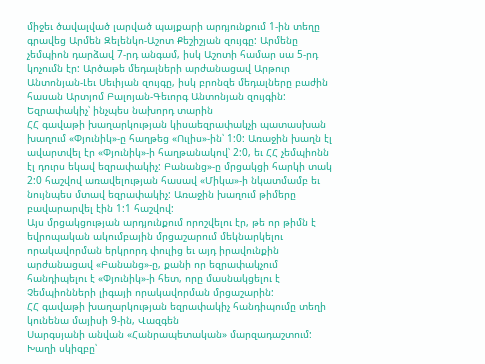միջեւ ծավալված լարված պայքարի արդյունքում 1-ին տեղը գրավեց Արմեն Զելենկո-Աշոտ Քեշիշյան զույգը: Արմենը չեմպիոն դարձավ 7-րդ անգամ, իսկ Աշոտի համար սա 5-րդ կոչումն էր: Արծաթե մեդալների արժանացավ Արթուր Անտոնյան-Լեւ Սեւիյան զույգը, իսկ բրոնզե մեդալները բաժին հասան Արտյոմ Բալոյան-Գեւորգ Անտոնյան զույգին:
Եզրափակիչ՝ ինչպես նախորդ տարին
ՀՀ գավաթի խաղարկության կիսաեզրափակչի պատասխան խաղում «Փյունիկ»-ը հաղթեց «Ուլիս»-ին՝ 1:0: Առաջին խաղն էլ ավարտվել էր «Փյունիկ»-ի հաղթանակով՝ 2:0, եւ ՀՀ չեմպիոնն էլ դուրս եկավ եզրափակիչ: Բանանց»-ը մրցակցի հարկի տակ 2:0 հաշվով առավելության հասավ «Միկա»-ի նկատմամբ եւ նույնպես մտավ եզրափակիչ: Առաջին խաղում թիմերը բավարարվել էին 1:1 հաշվով:
Այս մրցակցության արդյունքում որոշվելու էր, թե որ թիմն է եվրոպական ակումբային մրցաշարում մեկնարկելու որակավորման երկրորդ փուլից եւ այդ իրավունքին արժանացավ «Բանանց»-ը, քանի որ եզրափակչում հանդիպելու է «Փյունիկ»-ի հետ, որը մասնակցելու է Չեմպիոնների լիգայի որակավորման մրցաշարին:
ՀՀ գավաթի խաղարկության եզրափակիչ հանդիպումը տեղի կունենա մայիսի 9-ին, Վազգեն
Սարգսյանի անվան «Հանրապետական» մարզադաշտում: Խաղի սկիզբը՝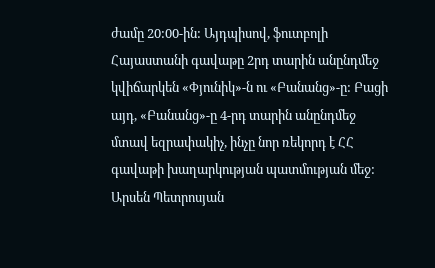ժամը 20:00-ին: Այդպիսով, ֆուտբոլի Հայաստանի գավաթը 2րդ տարին անընդմեջ կվիճարկեն «Փյունիկ»-ն ու «Բանանց»-ը: Բացի այդ, «Բանանց»-ը 4-րդ տարին անընդմեջ մտավ եզրափակիչ, ինչը նոր ռեկորդ է ՀՀ գավաթի խաղարկության պատմության մեջ:
Արսեն Պետրոսյան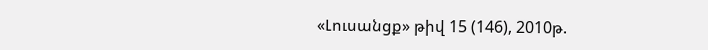«Լուսանցք» թիվ 15 (146), 2010թ.